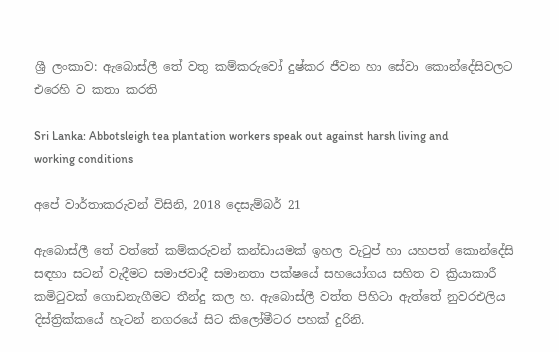ශ්‍රී ලංකාව: ඇබොස්ලී තේ වතු කම්කරුවෝ දුෂ්කර ජීවන හා සේවා කොන්දේසිවලට එරෙහි ව කතා කරති

Sri Lanka: Abbotsleigh tea plantation workers speak out against harsh living and working conditions

අපේ වාර්තාකරුවන් විසිනි, 2018 දෙසැම්බර් 21

ඇබොස්ලී තේ වත්තේ කම්කරුවන් කන්ඩායමක් ඉහල වැටුප් හා යහපත් කොන්දේසි සඳහා සටන් වැදීමට සමාජවාදී සමානතා පක්ෂයේ සහයෝගය සහිත ව ක්‍රියාකාරී කමිටුවක් ගොඩනැගීමට තීන්දු කල හ. ඇබොස්ලී වත්ත පිහිටා ඇත්තේ නුවරඑලිය දිස්ත්‍රික්කයේ හැටන් නගරයේ සිට කිලෝමීටර පහක් දුරිනි.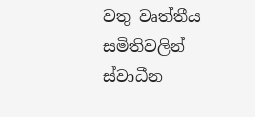වතු වෘත්තීය සමිතිවලින් ස්වාධීන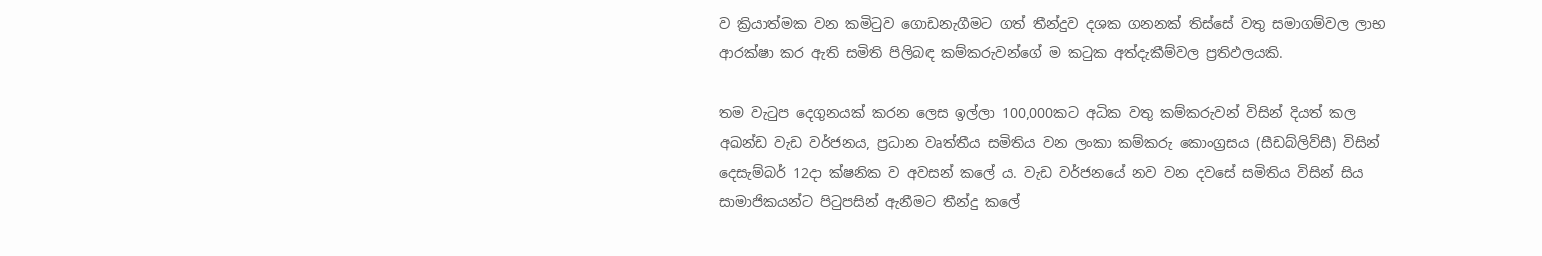ව ක්‍රියාත්මක වන කමිටුව ගොඩනැගීමට ගත් තීන්දුව දශක ගනනක් තිස්සේ වතු සමාගම්වල ලාභ ආරක්ෂා කර ඇති සමිති පිලිබඳ කම්කරුවන්ගේ ම කටුක අත්දැකීම්වල ප්‍රතිඵලයකි.

තම වැටුප දෙගුනයක් කරන ලෙස ඉල්ලා 100,000කට අධික වතු කම්කරුවන් විසින් දියත් කල අඛන්ඩ වැඩ වර්ජනය, ප්‍රධාන වෘත්තීය සමිතිය වන ලංකා කම්කරු කොංග්‍රසය (සීඩබ්ලිව්සී) විසින් දෙසැම්බර් 12දා ක්ෂනික ව අවසන් කලේ ය. වැඩ වර්ජනයේ නව වන දවසේ සමිතිය විසින් සිය සාමාජිකයන්ට පිටුපසින් ඇනීමට තීන්දු කලේ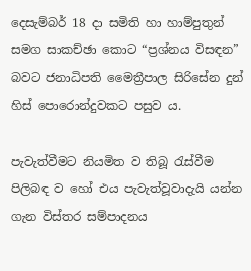දෙසැම්බර් 18 දා සමිති හා හාම්පුතුන් සමග සාකච්ඡා කොට “ප්‍රශ්නය විසඳන” බවට ජනාධිපති මෛත්‍රීපාල සිරිසේන දුන් හිස් පොරොන්දුවකට පසුව ය.

පැවැත්වීමට නියමිත ව තිබූ රැස්වීම පිලිබඳ ව හෝ එය පැවැත්වූවාදැයි යන්න ගැන විස්තර සම්පාදනය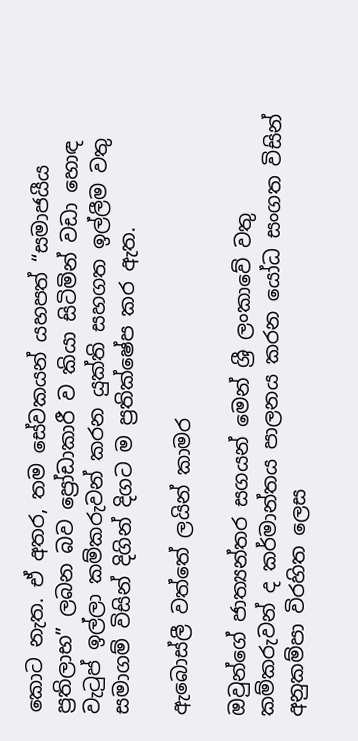කොට නැත. ඒ අතර, තම සේවකයන් යහපත් “සමාජයීය ප්‍රතිලාභ” ලබන බව ප්‍රෝඩාකාරී ව කියා සිටිමින් වඩා හොඳ වැටුප් ඉල්ලා කම්කරුවන් කරන යුක්ති සහගත ඉල්ලීම වතු සමාගම් විසින් දිගින් දිගට ම ප්‍රතික්ෂේප කර ඇත.

ඇබොස්ලී වත්තේ ලයින් කාමර

ඔවුන්ගේ ජාත්‍යන්තර සගයන් මෙන් ශ්‍රී ලංකාවේ වතු කම්කරුවන් ද කර්මාන්තය පාලනය කරන යෝධ සංගත විසින් අනුකම්පා විරහිත ලෙස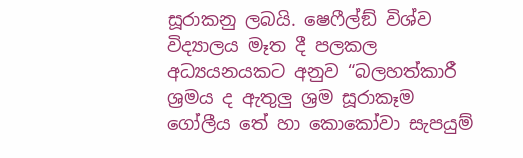සූරාකනු ලබයි. ෂෙෆීල්ඞ් විශ්ව විද්‍යාලය මෑත දී පලකල අධ්‍යයනයකට අනුව “බලහත්කාරී ශ්‍රමය ද ඇතුලු ශ්‍රම සූරාකෑම ගෝලීය තේ හා කොකෝවා සැපයුම්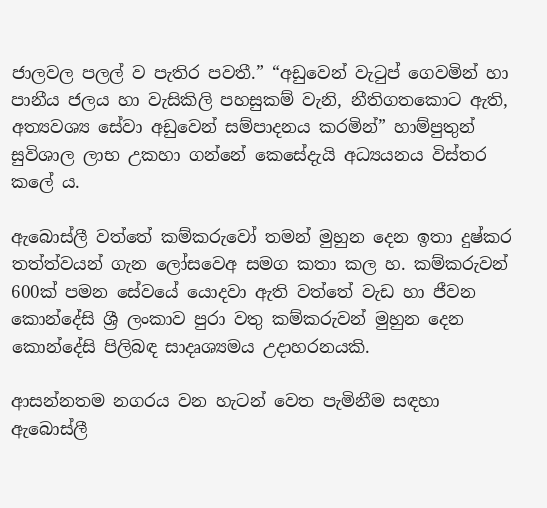ජාලවල පලල් ව පැතිර පවතී.” “අඩුවෙන් වැටුප් ගෙවමින් හා පානීය ජලය හා වැසිකිලි පහසුකම් වැනි, නීතිගතකොට ඇති, අත්‍යවශ්‍ය සේවා අඩුවෙන් සම්පාදනය කරමින්” හාම්පුතුන් සුවිශාල ලාභ උකහා ගන්නේ කෙසේදැයි අධ්‍යයනය විස්තර කලේ ය.

ඇබොස්ලී වත්තේ කම්කරුවෝ තමන් මුහුන දෙන ඉතා දුෂ්කර තත්ත්වයන් ගැන ලෝසවෙඅ සමග කතා කල හ. කම්කරුවන් 600ක් පමන සේවයේ යොදවා ඇති වත්තේ වැඩ හා ජීවන කොන්දේසි ශ්‍රී ලංකාව පුරා වතු කම්කරුවන් මුහුන දෙන කොන්දේසි පිලිබඳ සාදෘශ්‍යමය උදාහරනයකි.

ආසන්නතම නගරය වන හැටන් වෙත පැමිනීම සඳහා ඇබොස්ලී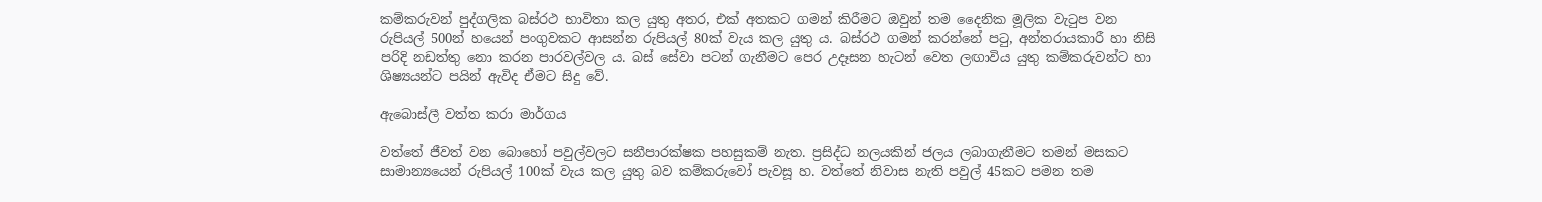කම්කරුවන් පුද්ගලික බස්රථ භාවිතා කල යුතු අතර, එක් අතකට ගමන් කිරීමට ඔවුන් තම දෛනික මූලික වැටුප වන රුපියල් 500න් හයෙන් පංගුවකට ආසන්න රුපියල් 80ක් වැය කල යුතු ය. බස්රථ ගමන් කරන්නේ පටු, අන්තරායකාරී හා නිසි පරිදි නඩත්තු නො කරන පාරවල්වල ය. බස් සේවා පටන් ගැනීමට පෙර උදෑසන හැටන් වෙත ලඟාවිය යුතු කම්කරුවන්ට හා ශිෂ්‍යයන්ට පයින් ඇවිද ඒමට සිදු වේ.

ඇබොස්ලී වත්ත කරා මාර්ගය

වත්තේ ජීවත් වන බොහෝ පවුල්වලට සනීපාරක්ෂක පහසුකම් නැත. ප්‍රසිද්ධ නලයකින් ජලය ලබාගැනීමට තමන් මසකට සාමාන්‍යයෙන් රුපියල් 100ක් වැය කල යුතු බව කම්කරුවෝ පැවසූ හ. වත්තේ නිවාස නැති පවුල් 45කට පමන තම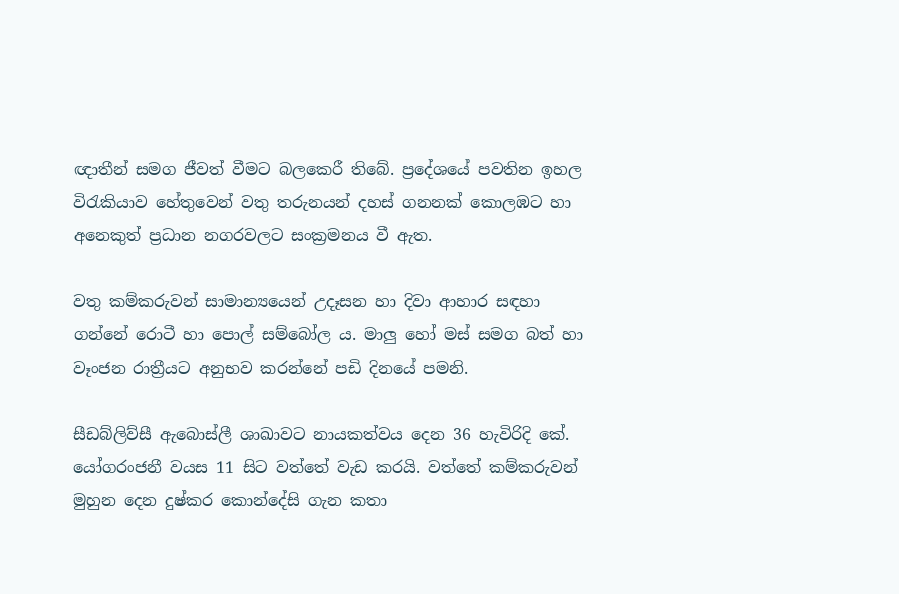ඥාතීන් සමග ජීවත් වීමට බලකෙරී තිබේ. ප්‍රදේශයේ පවතින ඉහල විරැකියාව හේතුවෙන් වතු තරුනයන් දහස් ගනනක් කොලඹට හා අනෙකුත් ප්‍රධාන නගරවලට සංක්‍රමනය වී ඇත.

වතු කම්කරුවන් සාමාන්‍යයෙන් උදෑසන හා දිවා ආහාර සඳහා ගන්නේ රොටී හා පොල් සම්බෝල ය. මාලු හෝ මස් සමග බත් හා වෑංජන රාත්‍රීයට අනුභව කරන්නේ පඩි දිනයේ පමනි.

සීඩබ්ලිව්සී ඇබොස්ලී ශාඛාවට නායකත්වය දෙන 36 හැවිරිදි කේ. යෝගරංජනී වයස 11 සිට වත්තේ වැඩ කරයි. වත්තේ කම්කරුවන් මුහුන දෙන දුෂ්කර කොන්දේසි ගැන කතා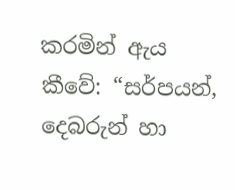කරමින් ඇය කීවේ: “සර්පයන්, දෙබරුන් හා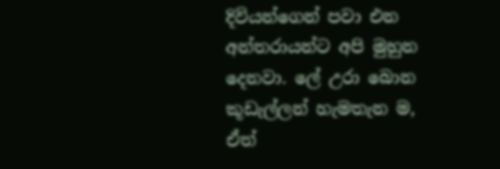දිවියන්ගෙන් පවා එන අන්තරායන්ට අපි මුහුන දෙනවා. ලේ උරා බොන කූඩැල්ලන් හැමතැන ම, ඒත්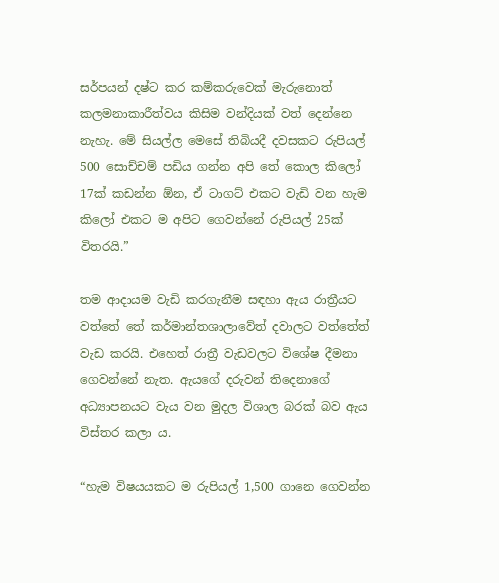සර්පයන් දෂ්ට කර කම්කරුවෙක් මැරුනොත් කලමනාකාරීත්වය කිසිම වන්දියක් වත් දෙන්නෙ නැහැ. මේ සියල්ල මෙසේ තිබියදී දවසකට රුපියල් 500 සොච්චම් පඩිය ගන්න අපි තේ කොල කිලෝ 17ක් කඩන්න ඕන, ඒ ටාගට් එකට වැඩි වන හැම කිලෝ එකට ම අපිට ගෙවන්නේ රුපියල් 25ක් විතරයි.”

තම ආදායම වැඩි කරගැනීම සඳහා ඇය රාත්‍රීයට වත්තේ තේ කර්මාන්තශාලාවේත් දවාලට වත්තේත් වැඩ කරයි. එහෙත් රාත්‍රී වැඩවලට විශේෂ දීමනා ගෙවන්නේ නැත. ඇයගේ දරුවන් තිදෙනාගේ අධ්‍යාපනයට වැය වන මුදල විශාල බරක් බව ඇය විස්තර කලා ය.

“හැම විෂයයකට ම රුපියල් 1,500 ගානෙ ගෙවන්න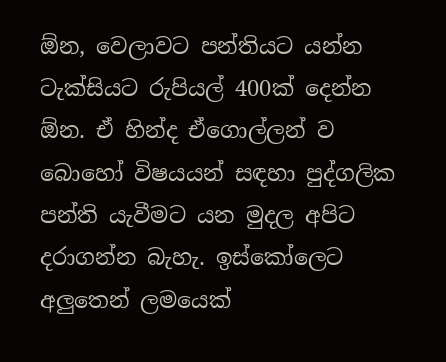ඕන, වෙලාවට පන්තියට යන්න ටැක්සියට රුපියල් 400ක් දෙන්න ඕන. ඒ හින්ද ඒගොල්ලන් ව බොහෝ විෂයයන් සඳහා පුද්ගලික පන්ති යැවීමට යන මුදල අපිට දරාගන්න බැහැ. ඉස්කෝලෙට අලුතෙන් ලමයෙක්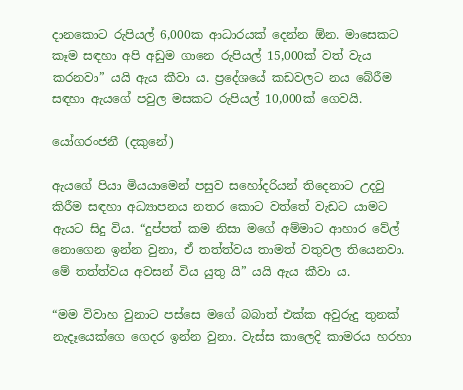දානකොට රුපියල් 6,000ක ආධාරයක් දෙන්න ඕන. මාසෙකට කෑම සඳහා අපි අඩුම ගානෙ රුපියල් 15,000ක් වත් වැය කරනවා” යයි ඇය කීවා ය. ප්‍රදේශයේ කඩවලට නය බේරීම සඳහා ඇයගේ පවුල මසකට රුපියල් 10,000ක් ගෙවයි.

යෝගරංජනී (දකුනේ)

ඇයගේ පියා මියයාමෙන් පසුව සහෝදරියන් තිදෙනාට උදවු කිරීම සඳහා අධ්‍යාපනය නතර කොට වත්තේ වැඩට යාමට ඇයට සිදු විය. “දුප්පත් කම නිසා මගේ අම්මාට ආහාර වේල් නොගෙන ඉන්න වුනා, ඒ තත්ත්වය තාමත් වතුවල තියෙනවා. මේ තත්ත්වය අවසන් විය යුතු යි” යයි ඇය කීවා ය.

“මම විවාහ වුනාට පස්සෙ මගේ බබාත් එක්ක අවුරුදු තුනක් නැදෑයෙක්ගෙ ගෙදර ඉන්න වුනා. වැස්ස කාලෙදි කාමරය හරහා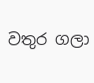වතුර ගලා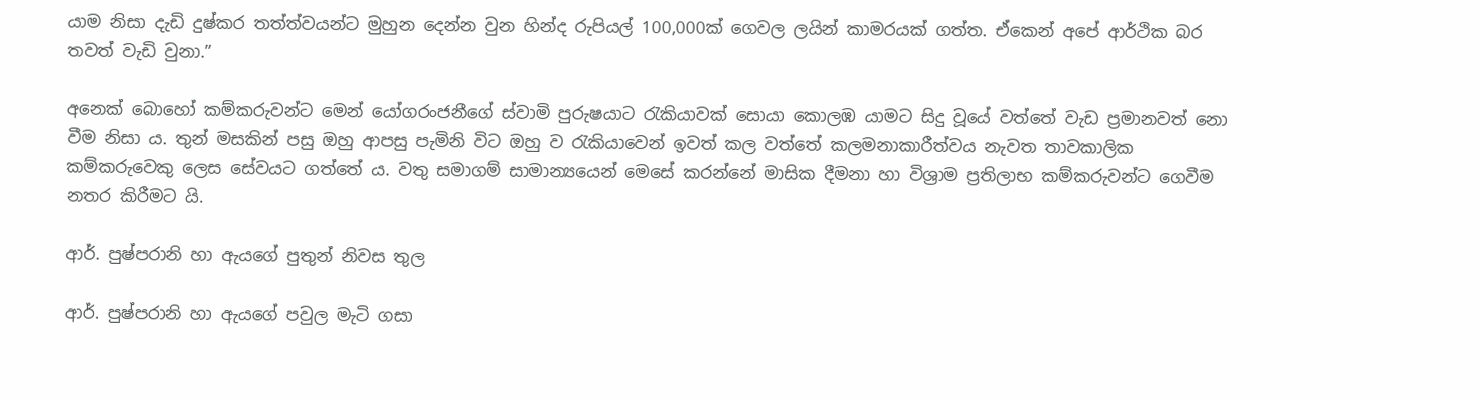යාම නිසා දැඩි දුෂ්කර තත්ත්වයන්ට මුහුන දෙන්න වුන හින්ද රුපියල් 100,000ක් ගෙවල ලයින් කාමරයක් ගත්ත. ඒකෙන් අපේ ආර්ථික බර තවත් වැඩි වුනා.”

අනෙක් බොහෝ කම්කරුවන්ට මෙන් යෝගරංජනීගේ ස්වාමි පුරුෂයාට රැකියාවක් සොයා කොලඹ යාමට සිදු වූයේ වත්තේ වැඩ ප්‍රමානවත් නො වීම නිසා ය. තුන් මසකින් පසු ඔහු ආපසු පැමිනි විට ඔහු ව රැකියාවෙන් ඉවත් කල වත්තේ කලමනාකාරීත්වය නැවත තාවකාලික කම්කරුවෙකු ලෙස සේවයට ගත්තේ ය. වතු සමාගම් සාමාන්‍යයෙන් මෙසේ කරන්නේ මාසික දීමනා හා විශ්‍රාම ප්‍රතිලාභ කම්කරුවන්ට ගෙවීම නතර කිරීමට යි.

ආර්. පුෂ්පරානි හා ඇයගේ පුතුන් නිවස තුල

ආර්. පුෂ්පරානි හා ඇයගේ පවුල මැටි ගසා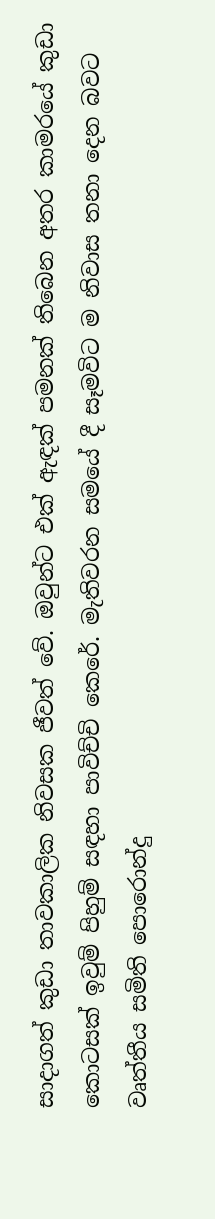සාදාගත් කුඩා තාවකාලික නිවසක ජීවත් වේ. ඔවුන්ට එක් ඇඳක් පමනක් තිබෙන අතර කාමරයේ කුඩා කොටසක් ඉවුම් පිහුම් සඳහා පාවිච්චි කෙරේ. මැතිවරන සමයේ දී සෑමවිට ම නිවාස තනා දෙන බවට වෘත්තීය සමිති පොරොන්දු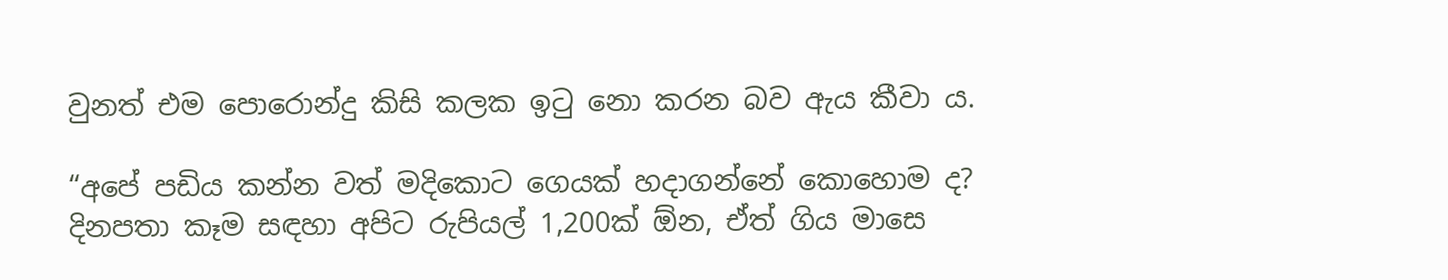වුනත් එම පොරොන්දු කිසි කලක ඉටු නො කරන බව ඇය කීවා ය.

“අපේ පඩිය කන්න වත් මදිකොට ගෙයක් හදාගන්නේ කොහොම ද? දිනපතා කෑම සඳහා අපිට රුපියල් 1,200ක් ඕන, ඒත් ගිය මාසෙ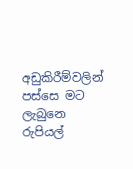අඩුකිරීම්වලින් පස්සෙ මට ලැබුනෙ රුපියල්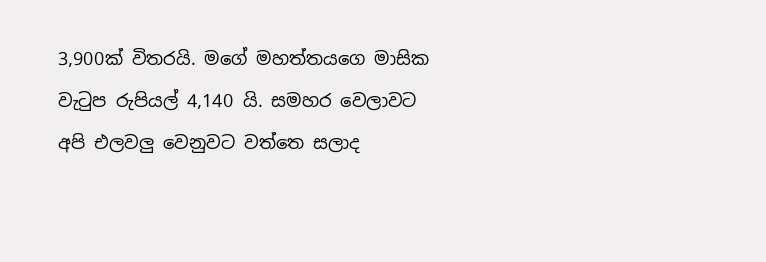3,900ක් විතරයි. මගේ මහත්තයගෙ මාසික වැටුප රුපියල් 4,140 යි. සමහර වෙලාවට අපි එලවලු වෙනුවට වත්තෙ සලාද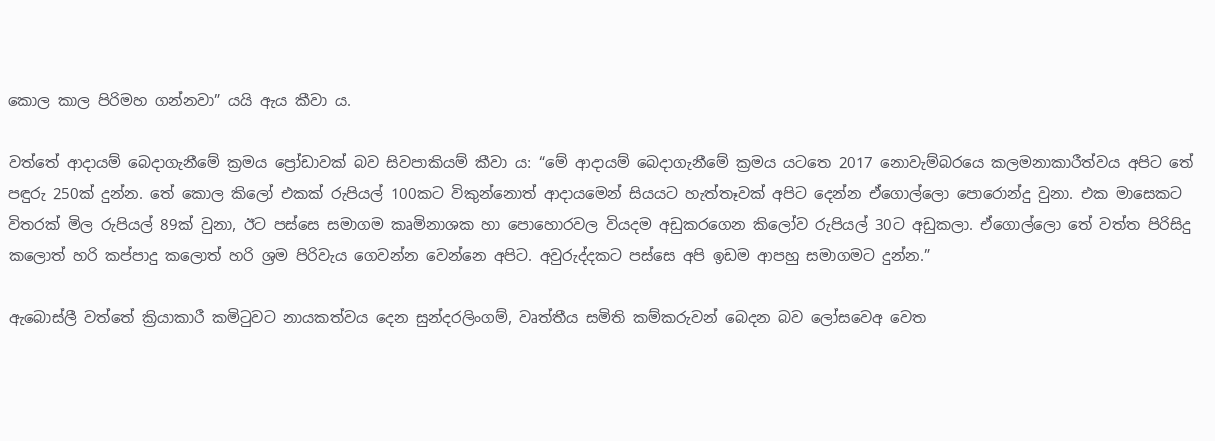කොල කාල පිරිමහ ගන්නවා” යයි ඇය කීවා ය.

වත්තේ ආදායම් බෙදාගැනීමේ ක්‍රමය ප්‍රෝඩාවක් බව සිවපාකියම් කීවා ය: “මේ ආදායම් බෙදාගැනීමේ ක්‍රමය යටතෙ 2017 නොවැම්බරයෙ කලමනාකාරීත්වය අපිට තේ පඳුරු 250ක් දුන්න. තේ කොල කිලෝ එකක් රුපියල් 100කට විකුන්නොත් ආදායමෙන් සියයට හැත්තෑවක් අපිට දෙන්න ඒගොල්ලො පොරොන්දු වුනා. එක මාසෙකට විතරක් මිල රුපියල් 89ක් වුනා, ඊට පස්සෙ සමාගම කෘමිනාශක හා පොහොරවල වියදම අඩුකරගෙන කිලෝව රුපියල් 30ට අඩුකලා. ඒගොල්ලො තේ වත්ත පිරිසිදු කලොත් හරි කප්පාදු කලොත් හරි ශ්‍රම පිරිවැය ගෙවන්න වෙන්නෙ අපිට. අවුරුද්දකට පස්සෙ අපි ඉඩම ආපහු සමාගමට දුන්න.”

ඇබොස්ලී වත්තේ ක්‍රියාකාරී කමිටුවට නායකත්වය දෙන සුන්දරලිංගම්, වෘත්තීය සමිති කම්කරුවන් බෙදන බව ලෝසවෙඅ වෙත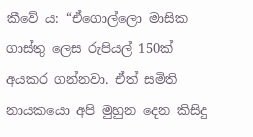කීවේ ය: “ඒගොල්ලො මාසික ගාස්තු ලෙස රුපියල් 150ක් අයකර ගන්නවා. ඒත් සමිති නායකයො අපි මුහුන දෙන කිසිදු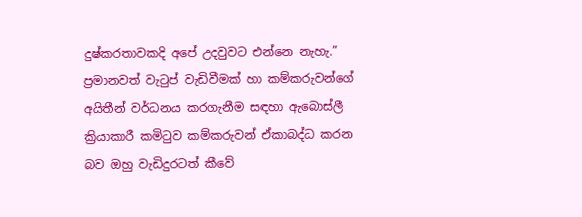දුෂ්කරතාවකදි අපේ උදවුවට එන්නෙ නැහැ.” ප්‍රමානවත් වැටුප් වැඩිවීමක් හා කම්කරුවන්ගේ අයිතීන් වර්ධනය කරගැනීම සඳහා ඇබොස්ලී ක්‍රියාකාරී කමිටුව කම්කරුවන් ඒකාබද්ධ කරන බව ඔහු වැඩිදුරටත් කීවේ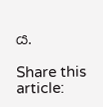ය.

Share this article: